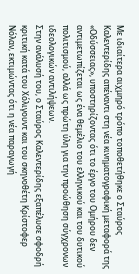Με ιδιαίτερα αιχμηρό τρόπο τοποθετήθηκε ο Σταύρος Καλεντερίδης απέναντι στη νέα κινηματογραφική μεταφορά της «Οδύσσειας», υποστηρίζοντας ότι το έργο του Ομήρου δεν αντιμετωπίζεται ως ένα θεμέλιο του ελληνικού και του δυτικού πολιτισμού, αλλά ως πρώτη ύλη για την προώθηση σύγχρονων ιδεολογικών αντιλήψεων.
Στην ανάλυσή του, ο Σταύρος Καλεντερίδης εξαπέλυσε σφοδρή κριτική κατά του Χόλιγουντ και του σκηνοθέτη Κρίστοφερ Νόλαν, εκτιμώντας ότι η νέα παραγωγή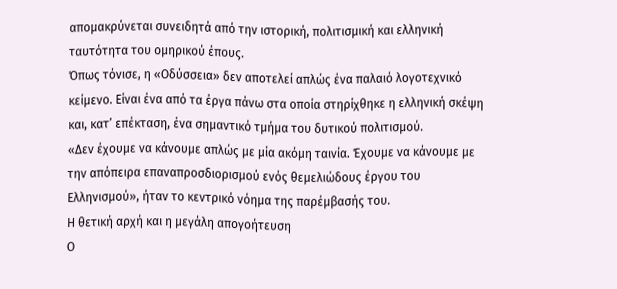απομακρύνεται συνειδητά από την ιστορική, πολιτισμική και ελληνική ταυτότητα του ομηρικού έπους.
Όπως τόνισε, η «Οδύσσεια» δεν αποτελεί απλώς ένα παλαιό λογοτεχνικό κείμενο. Είναι ένα από τα έργα πάνω στα οποία στηρίχθηκε η ελληνική σκέψη και, κατ’ επέκταση, ένα σημαντικό τμήμα του δυτικού πολιτισμού.
«Δεν έχουμε να κάνουμε απλώς με μία ακόμη ταινία. Έχουμε να κάνουμε με την απόπειρα επαναπροσδιορισμού ενός θεμελιώδους έργου του Ελληνισμού», ήταν το κεντρικό νόημα της παρέμβασής του.
Η θετική αρχή και η μεγάλη απογοήτευση
Ο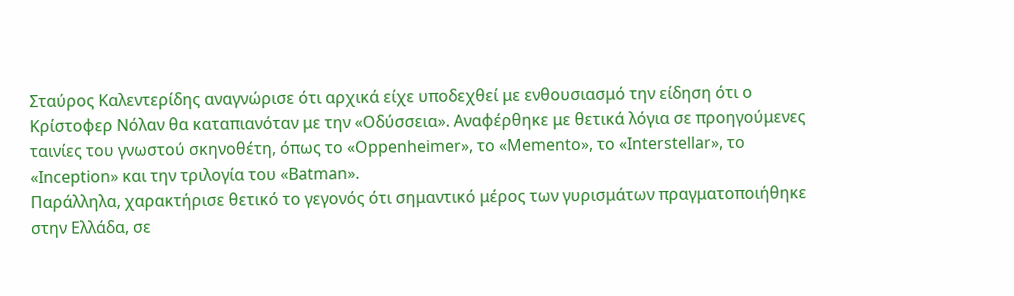Σταύρος Καλεντερίδης αναγνώρισε ότι αρχικά είχε υποδεχθεί με ενθουσιασμό την είδηση ότι ο Κρίστοφερ Νόλαν θα καταπιανόταν με την «Οδύσσεια». Αναφέρθηκε με θετικά λόγια σε προηγούμενες ταινίες του γνωστού σκηνοθέτη, όπως το «Oppenheimer», το «Memento», το «Interstellar», το «Inception» και την τριλογία του «Batman».
Παράλληλα, χαρακτήρισε θετικό το γεγονός ότι σημαντικό μέρος των γυρισμάτων πραγματοποιήθηκε στην Ελλάδα, σε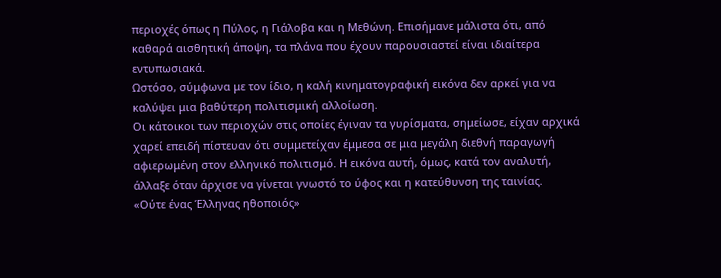περιοχές όπως η Πύλος, η Γιάλοβα και η Μεθώνη. Επισήμανε μάλιστα ότι, από καθαρά αισθητική άποψη, τα πλάνα που έχουν παρουσιαστεί είναι ιδιαίτερα εντυπωσιακά.
Ωστόσο, σύμφωνα με τον ίδιο, η καλή κινηματογραφική εικόνα δεν αρκεί για να καλύψει μια βαθύτερη πολιτισμική αλλοίωση.
Οι κάτοικοι των περιοχών στις οποίες έγιναν τα γυρίσματα, σημείωσε, είχαν αρχικά χαρεί επειδή πίστευαν ότι συμμετείχαν έμμεσα σε μια μεγάλη διεθνή παραγωγή αφιερωμένη στον ελληνικό πολιτισμό. Η εικόνα αυτή, όμως, κατά τον αναλυτή, άλλαξε όταν άρχισε να γίνεται γνωστό το ύφος και η κατεύθυνση της ταινίας.
«Ούτε ένας Έλληνας ηθοποιός»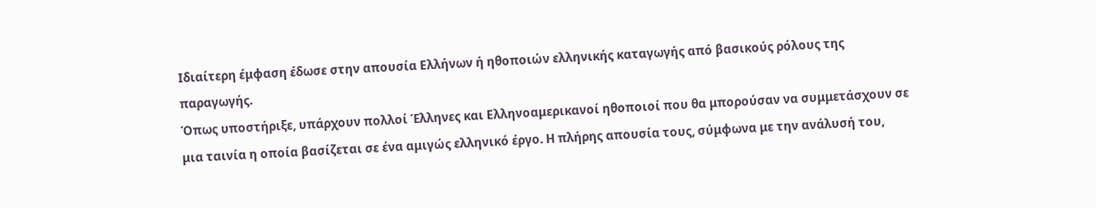Ιδιαίτερη έμφαση έδωσε στην απουσία Ελλήνων ή ηθοποιών ελληνικής καταγωγής από βασικούς ρόλους της παραγωγής.
Όπως υποστήριξε, υπάρχουν πολλοί Έλληνες και Ελληνοαμερικανοί ηθοποιοί που θα μπορούσαν να συμμετάσχουν σε μια ταινία η οποία βασίζεται σε ένα αμιγώς ελληνικό έργο. Η πλήρης απουσία τους, σύμφωνα με την ανάλυσή του,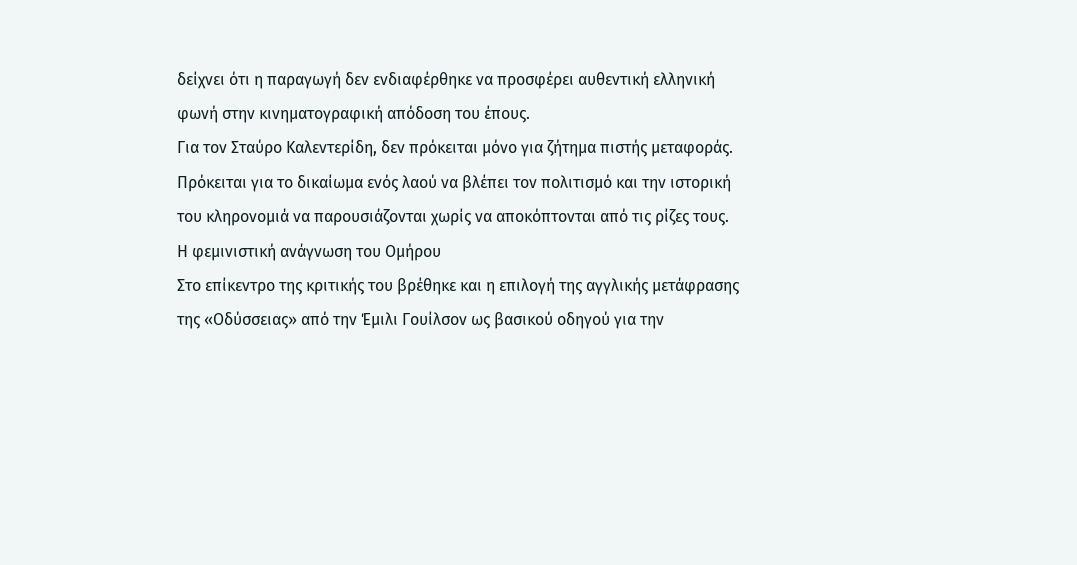δείχνει ότι η παραγωγή δεν ενδιαφέρθηκε να προσφέρει αυθεντική ελληνική φωνή στην κινηματογραφική απόδοση του έπους.
Για τον Σταύρο Καλεντερίδη, δεν πρόκειται μόνο για ζήτημα πιστής μεταφοράς. Πρόκειται για το δικαίωμα ενός λαού να βλέπει τον πολιτισμό και την ιστορική του κληρονομιά να παρουσιάζονται χωρίς να αποκόπτονται από τις ρίζες τους.
Η φεμινιστική ανάγνωση του Ομήρου
Στο επίκεντρο της κριτικής του βρέθηκε και η επιλογή της αγγλικής μετάφρασης της «Οδύσσειας» από την Έμιλι Γουίλσον ως βασικού οδηγού για την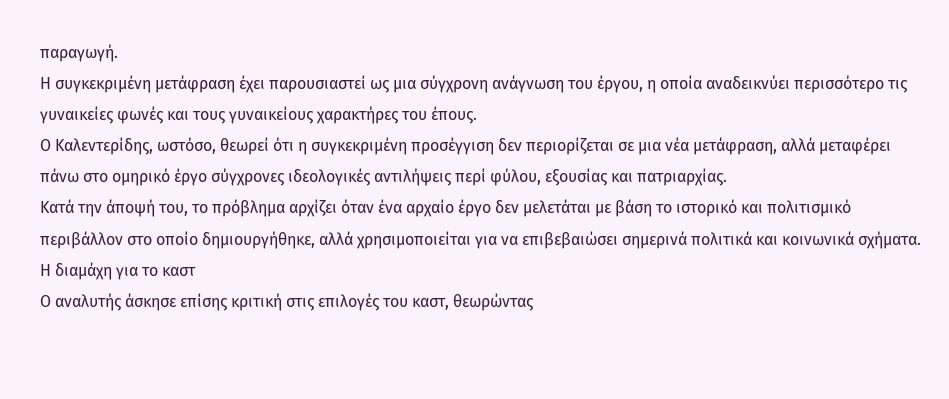παραγωγή.
Η συγκεκριμένη μετάφραση έχει παρουσιαστεί ως μια σύγχρονη ανάγνωση του έργου, η οποία αναδεικνύει περισσότερο τις γυναικείες φωνές και τους γυναικείους χαρακτήρες του έπους.
Ο Καλεντερίδης, ωστόσο, θεωρεί ότι η συγκεκριμένη προσέγγιση δεν περιορίζεται σε μια νέα μετάφραση, αλλά μεταφέρει πάνω στο ομηρικό έργο σύγχρονες ιδεολογικές αντιλήψεις περί φύλου, εξουσίας και πατριαρχίας.
Κατά την άποψή του, το πρόβλημα αρχίζει όταν ένα αρχαίο έργο δεν μελετάται με βάση το ιστορικό και πολιτισμικό περιβάλλον στο οποίο δημιουργήθηκε, αλλά χρησιμοποιείται για να επιβεβαιώσει σημερινά πολιτικά και κοινωνικά σχήματα.
Η διαμάχη για το καστ
Ο αναλυτής άσκησε επίσης κριτική στις επιλογές του καστ, θεωρώντας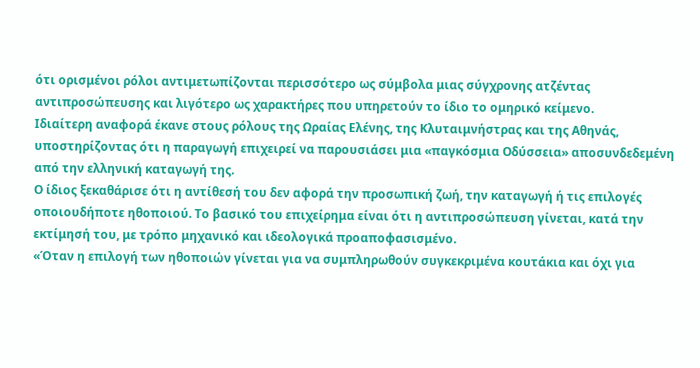ότι ορισμένοι ρόλοι αντιμετωπίζονται περισσότερο ως σύμβολα μιας σύγχρονης ατζέντας αντιπροσώπευσης και λιγότερο ως χαρακτήρες που υπηρετούν το ίδιο το ομηρικό κείμενο.
Ιδιαίτερη αναφορά έκανε στους ρόλους της Ωραίας Ελένης, της Κλυταιμνήστρας και της Αθηνάς, υποστηρίζοντας ότι η παραγωγή επιχειρεί να παρουσιάσει μια «παγκόσμια Οδύσσεια» αποσυνδεδεμένη από την ελληνική καταγωγή της.
Ο ίδιος ξεκαθάρισε ότι η αντίθεσή του δεν αφορά την προσωπική ζωή, την καταγωγή ή τις επιλογές οποιουδήποτε ηθοποιού. Το βασικό του επιχείρημα είναι ότι η αντιπροσώπευση γίνεται, κατά την εκτίμησή του, με τρόπο μηχανικό και ιδεολογικά προαποφασισμένο.
«Όταν η επιλογή των ηθοποιών γίνεται για να συμπληρωθούν συγκεκριμένα κουτάκια και όχι για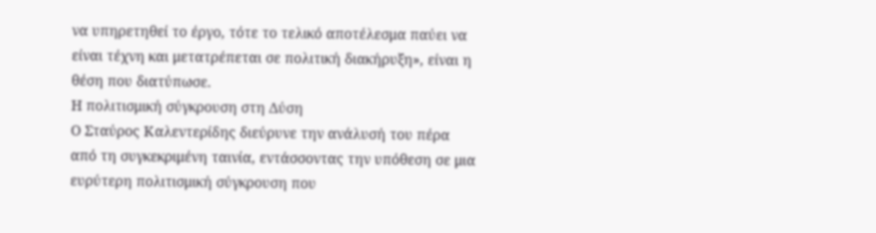να υπηρετηθεί το έργο, τότε το τελικό αποτέλεσμα παύει να είναι τέχνη και μετατρέπεται σε πολιτική διακήρυξη», είναι η θέση που διατύπωσε.
Η πολιτισμική σύγκρουση στη Δύση
Ο Σταύρος Καλεντερίδης διεύρυνε την ανάλυσή του πέρα από τη συγκεκριμένη ταινία, εντάσσοντας την υπόθεση σε μια ευρύτερη πολιτισμική σύγκρουση που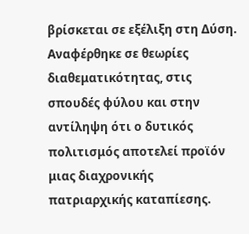βρίσκεται σε εξέλιξη στη Δύση.
Αναφέρθηκε σε θεωρίες διαθεματικότητας, στις σπουδές φύλου και στην αντίληψη ότι ο δυτικός πολιτισμός αποτελεί προϊόν μιας διαχρονικής πατριαρχικής καταπίεσης.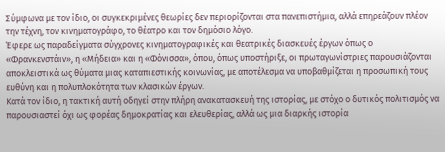Σύμφωνα με τον ίδιο, οι συγκεκριμένες θεωρίες δεν περιορίζονται στα πανεπιστήμια, αλλά επηρεάζουν πλέον την τέχνη, τον κινηματογράφο, το θέατρο και τον δημόσιο λόγο.
Έφερε ως παραδείγματα σύγχρονες κινηματογραφικές και θεατρικές διασκευές έργων όπως ο «Φρανκενστάιν», η «Μήδεια» και η «Φόνισσα», όπου, όπως υποστήριξε, οι πρωταγωνίστριες παρουσιάζονται αποκλειστικά ως θύματα μιας καταπιεστικής κοινωνίας, με αποτέλεσμα να υποβαθμίζεται η προσωπική τους ευθύνη και η πολυπλοκότητα των κλασικών έργων.
Κατά τον ίδιο, η τακτική αυτή οδηγεί στην πλήρη ανακατασκευή της ιστορίας, με στόχο ο δυτικός πολιτισμός να παρουσιαστεί όχι ως φορέας δημοκρατίας και ελευθερίας, αλλά ως μια διαρκής ιστορία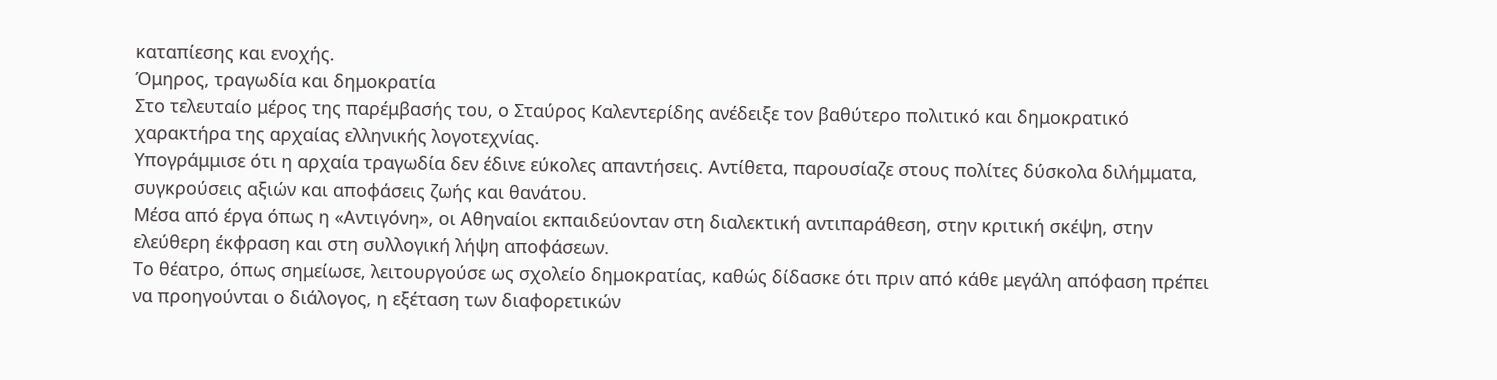καταπίεσης και ενοχής.
Όμηρος, τραγωδία και δημοκρατία
Στο τελευταίο μέρος της παρέμβασής του, ο Σταύρος Καλεντερίδης ανέδειξε τον βαθύτερο πολιτικό και δημοκρατικό χαρακτήρα της αρχαίας ελληνικής λογοτεχνίας.
Υπογράμμισε ότι η αρχαία τραγωδία δεν έδινε εύκολες απαντήσεις. Αντίθετα, παρουσίαζε στους πολίτες δύσκολα διλήμματα, συγκρούσεις αξιών και αποφάσεις ζωής και θανάτου.
Μέσα από έργα όπως η «Αντιγόνη», οι Αθηναίοι εκπαιδεύονταν στη διαλεκτική αντιπαράθεση, στην κριτική σκέψη, στην ελεύθερη έκφραση και στη συλλογική λήψη αποφάσεων.
Το θέατρο, όπως σημείωσε, λειτουργούσε ως σχολείο δημοκρατίας, καθώς δίδασκε ότι πριν από κάθε μεγάλη απόφαση πρέπει να προηγούνται ο διάλογος, η εξέταση των διαφορετικών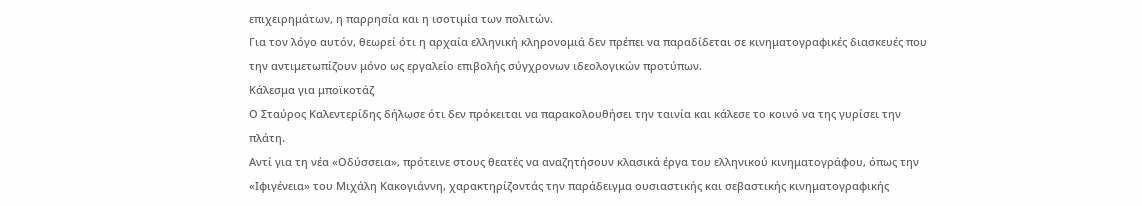επιχειρημάτων, η παρρησία και η ισοτιμία των πολιτών.
Για τον λόγο αυτόν, θεωρεί ότι η αρχαία ελληνική κληρονομιά δεν πρέπει να παραδίδεται σε κινηματογραφικές διασκευές που την αντιμετωπίζουν μόνο ως εργαλείο επιβολής σύγχρονων ιδεολογικών προτύπων.
Κάλεσμα για μποϊκοτάζ
Ο Σταύρος Καλεντερίδης δήλωσε ότι δεν πρόκειται να παρακολουθήσει την ταινία και κάλεσε το κοινό να της γυρίσει την πλάτη.
Αντί για τη νέα «Οδύσσεια», πρότεινε στους θεατές να αναζητήσουν κλασικά έργα του ελληνικού κινηματογράφου, όπως την «Ιφιγένεια» του Μιχάλη Κακογιάννη, χαρακτηρίζοντάς την παράδειγμα ουσιαστικής και σεβαστικής κινηματογραφικής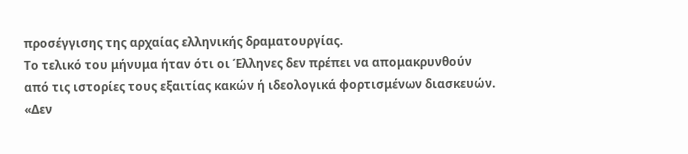προσέγγισης της αρχαίας ελληνικής δραματουργίας.
Το τελικό του μήνυμα ήταν ότι οι Έλληνες δεν πρέπει να απομακρυνθούν από τις ιστορίες τους εξαιτίας κακών ή ιδεολογικά φορτισμένων διασκευών.
«Δεν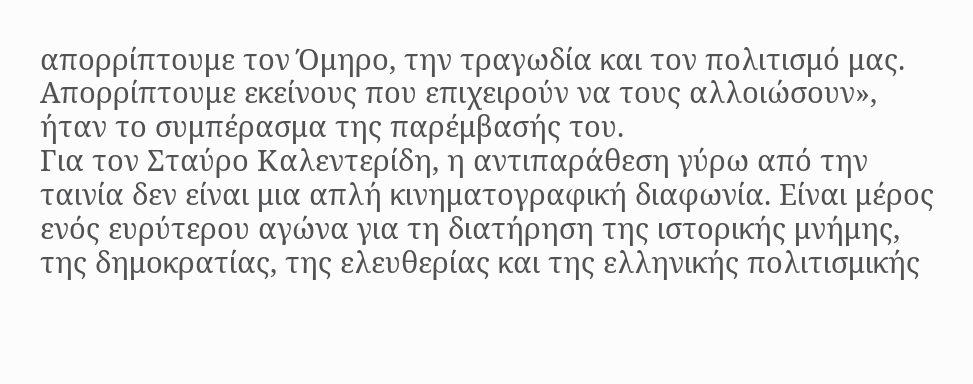απορρίπτουμε τον Όμηρο, την τραγωδία και τον πολιτισμό μας. Απορρίπτουμε εκείνους που επιχειρούν να τους αλλοιώσουν», ήταν το συμπέρασμα της παρέμβασής του.
Για τον Σταύρο Καλεντερίδη, η αντιπαράθεση γύρω από την ταινία δεν είναι μια απλή κινηματογραφική διαφωνία. Είναι μέρος ενός ευρύτερου αγώνα για τη διατήρηση της ιστορικής μνήμης, της δημοκρατίας, της ελευθερίας και της ελληνικής πολιτισμικής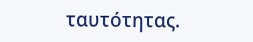ταυτότητας.